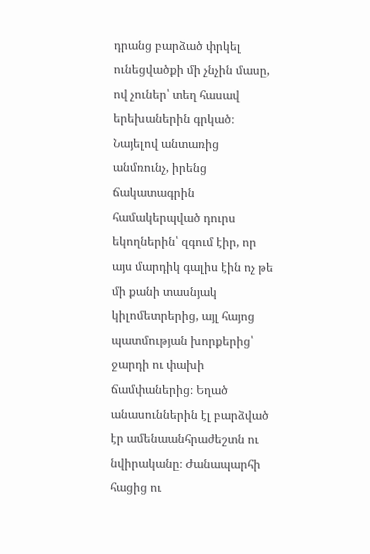դրանց բարձած փրկել ունեցվածքի մի չնչին մասը, ով չուներ՝ տեղ հասավ երեխաներին գրկած։
Նայելով անտառից անմռունչ, իրենց ճակատագրին համակերպված դուրս եկողներին՝ զգում էիր, որ այս մարդիկ գալիս էին ոչ թե մի քանի տասնյակ կիլոմետրերից, այլ հայոց պատմության խորքերից՝ ջարդի ու փախի ճամփաներից։ Եղած անասուններին էլ բարձված էր ամենաանհրաժեշտն ու նվիրականը։ Ժանապարհի հացից ու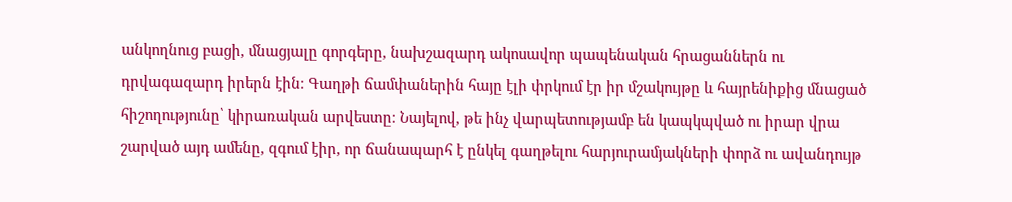անկողնուց բացի, մնացյալը գորգերը, նախշազարդ ակոսավոր պապենական հրացաններն ու դրվագազարդ իրերն էին։ Գաղթի ճամփաներին հայը էլի փրկում էր իր մշակույթը և հայրենիքից մնացած հիշողությունը՝ կիրառական արվեստը։ Նայելով, թե ինչ վարպետությամբ են կապկպված ու իրար վրա շարված այդ ամենը, զգում էիր, որ ճանապարհ է ընկել գաղթելու հարյուրամյակների փորձ ու ավանդույթ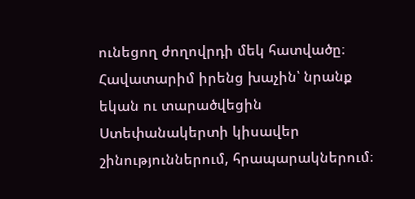ունեցող ժողովրդի մեկ հատվածը։ Հավատարիմ իրենց խաչին՝ նրանք եկան ու տարածվեցին Ստեփանակերտի կիսավեր շինություններում, հրապարակներում։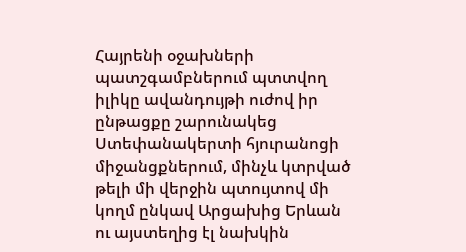Հայրենի օջախների պատշգամբներում պտտվող իլիկը ավանդույթի ուժով իր ընթացքը շարունակեց Ստեփանակերտի հյուրանոցի միջանցքներում, մինչև կտրված թելի մի վերջին պտույտով մի կողմ ընկավ Արցախից Երևան ու այստեղից էլ նախկին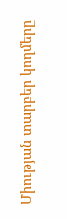Միության տարբեր կողմերը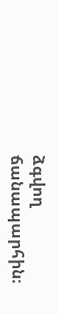ձգվող ճանապարհին։